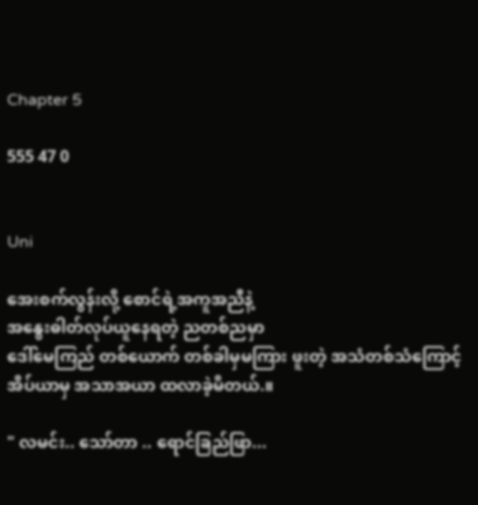Chapter 5

555 47 0


Uni

အေးစက်လွန်းလို့ စောင်ရဲ့အကူအညီနဲ့
အနွေးဓါတ်လုပ်ယူနေရတဲ့ ညတစ်ညမှာ
ဒေါ်မေကြည် တစ်ယောက် တစ်ခါမှမကြား ဖူးတဲ့ အသံတစ်သံကြောင့် အိပ်ယာမှ အသာအယာ ထလာခဲ့မိတယ်.။

" လမင်း.. သော်တာ .. ရောင်ခြည်ဖြာ...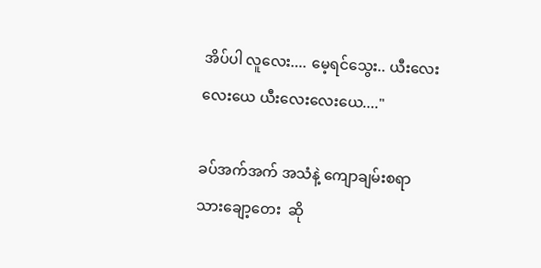အိပ်ပါ လူလေး.... မေ့ရင်သွေး.. ယီးလေးလေး‌ယေ ယီးလေးလေးယေ...."

ခပ်အက်အက် အသံနဲ့ ကျောချမ်းစရာ သား‌ချော့တေး  ဆို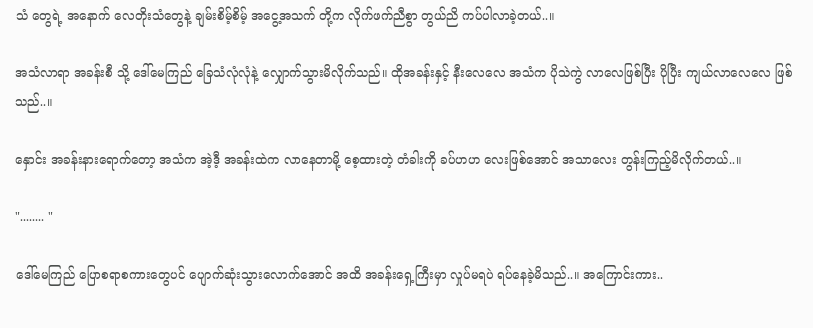သံ တွေရဲ့ အနောက် လေတိုးသံတွေနဲ့ ချမ်းစိမ့်စိမ့် အငွေ့အသက် တို့က လိုက်ဖက်ညီစွာ တွယ်ညိ ကပ်ပါလာခဲ့တယ်..။

အသံလာရာ အခန်းစီ သို့ ဒေါ်မေကြည် ခြေသံလုံ‌လုံ‌နဲ့ လျှောက်သွားမိလိုက်သည်။ ထိုအခန်းနှင့် နီးလေလေ အသံက ပိုသဲကွဲ လာလေဖြစ်ပြီး ပိုပြီး ကျယ်လာလေလေ ဖြစ်သည်..။

နှောင်း အခန်းနားရောက်တော့ အသံက အဲ့ဒီ့ အခန်းထဲက လာနေတာမို့ စေ့ထားတဲ့ တံခါးကို ခပ်ဟဟ လေးဖြစ်အောင် အသာလေး တွန်းကြည့်မိလိုက်တယ်..။

"........ "

ဒေါ်မေကြည် ပြောစရာစကားတွေပင် ပျောက်ဆုံးသွားလောက်အောင် အထိ အခန်းရှေ့ကြီးမှာ လှုပ်မရပဲ ရပ်နေခဲ့မိသည်..။ အကြောင်းကား..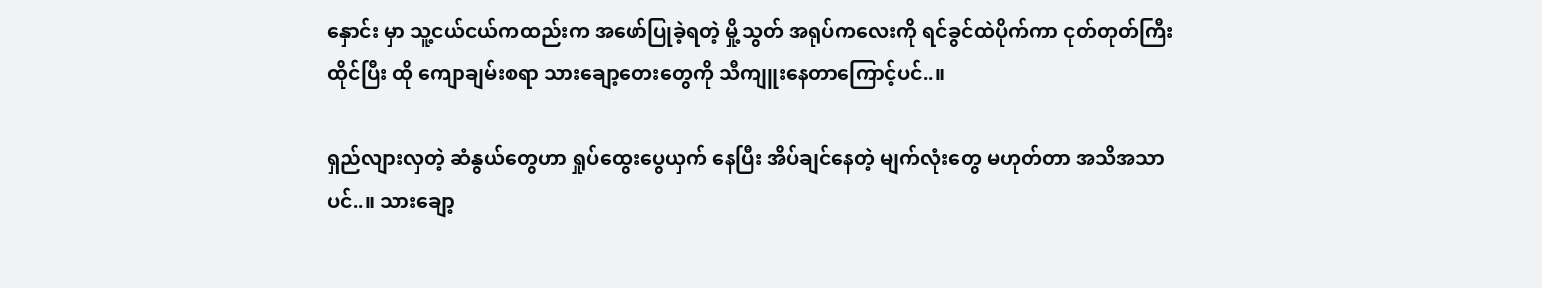နှောင်း မှာ သူ့ငယ်ငယ်ကထည်းက အဖော်ပြုခဲ့ရတဲ့ မှို့သွတ် အရုပ်ကလေးကို ရင်ခွင်ထဲပိုက်ကာ ငုတ်တုတ်ကြီး ထိုင်ပြီး ထို ကျောချမ်းစရာ သားချော့တေးတွေကို သီကျူးနေတာကြောင့်ပင်..။

ရှည်လျားလှတဲ့ ဆံနွယ်တွေဟာ ရှုပ်ထွေးပွေယှက် နေပြီး အိပ်ချင်နေတဲ့ မျက်လုံးတွေ မဟုတ်တာ အသိအသာပင်..။ သားချော့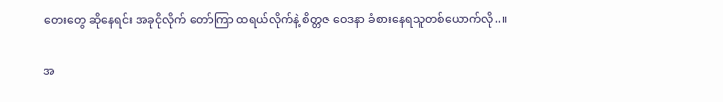တေးတွေ ဆိုနေရင်း အခုငိုလိုက် တော်ကြာ ထရယ်လိုက်နဲ့ စိတ္တဇ ဝေဒနာ ခံစားနေရသူတစ်ယောက်လို..။

အ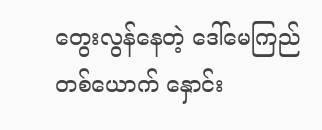တွေးလွန်နေတဲ့ ဒေါ်မေကြည် တစ်ယောက် နှောင်း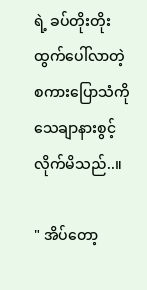ရဲ့ ခပ်တိုးတိုးထွက်ပေါ်လာတဲ့ စကားပြောသံကို သေချာနားစွင့်လိုက်မိသည်..။

" အိပ်တော့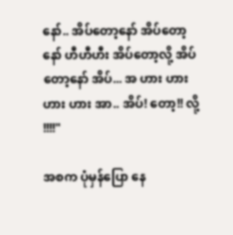နော်.. အိပ်တော့နော် အိပ်တော့နော် ဟီဟီဟီး အိပ်တော့လို့ အိပ်တော့နော် အိပ်... အ ဟား ဟားဟား ဟား အာ.. အိပ်! တော့!! လို့ !!!!"

အစက ပုံမှန်ပြော နေ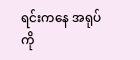ရင်းကနေ အရုပ်ကို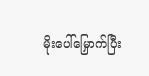မိုးပေါ်မြှောက်ပြီး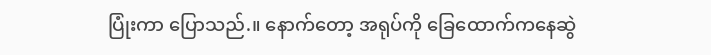ပြုံးကာ ပြောသည်.။ နောက်တော့ အရုပ်ကို ခြေထောက်ကနေဆွဲ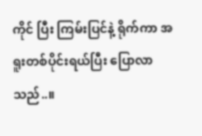ကိုင် ပြီး ကြမ်းပြင်နဲ့ ရိုက်ကာ အရူးတစ်ပိုင်းရယ်ပြီး ပြောလာသည်..။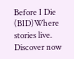Before I Die (BID)Where stories live. Discover now